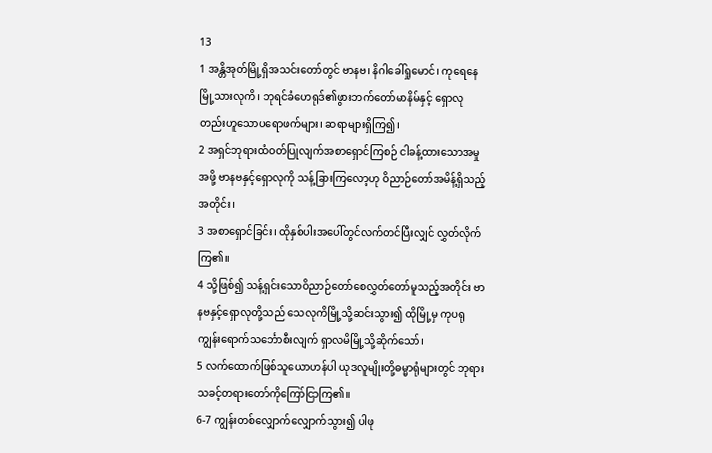13
1 အန္တိအုတ်မြို့ရှိအသင်းတော်တွင် ဗာနဗ၊ နိဂါခေါ်ရှုမောင်၊ ကုရေနေမြို့သားလုကိ၊ ဘုရင်ခံဟေရုဒ်၏ဖွားဘက်တော်မာနိမ်နှင့် ရှောလုတည်းဟူသောပရောဖက်များ၊ ဆရာများရှိကြ၍၊
2 အရှင်ဘုရားထံဝတ်ပြုလျက်အစာရှောင်ကြစဉ် ငါခန့်ထားသောအမှုအဖို့ ဗာနဗနှင့်ရှောလုကို သန့်ခြားကြလော့ဟု ဝိညာဉ်တော်အမိန့်ရှိသည့်အတိုင်း၊
3 အစာရှောင်ခြင်း၊ ထိုနှစ်ပါးအပေါ်တွင်လက်တင်ပြီးလျှင် လွှတ်လိုက်ကြ၏။
4 သို့ဖြစ်၍ သန့်ရှင်းသောဝိညာဉ်တော်စေလွှတ်တော်မူသည့်အတိုင်း ဗာနဗနှင့်ရှောလုတို့သည် သေလုကိမြို့သို့ဆင်းသွား၍ ထိုမြို့မှ ကုပရုကျွန်းရောက်သင်္ဘောစီးလျက် ရှာလမိမြို့သို့ဆိုက်သော်၊
5 လက်ထောက်ဖြစ်သူယောဟန်ပါ ယုဒလူမျိုးတို့ဓမ္မာရုံများတွင် ဘုရားသခင့်တရားတော်ကိုကြော်ငြာကြ၏။
6-7 ကျွန်းတစ်လျှောက်လျှောက်သွား၍ ပါဖု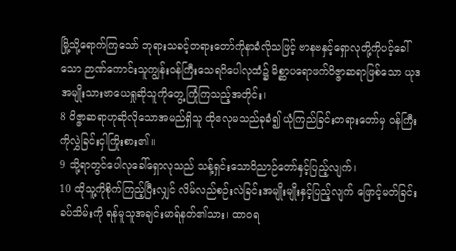မြို့သို့ရောက်ကြသော် ဘုရားသခင့်တရားတော်ကိုနာခံလိုသဖြင့် ဗာနဗနှင့်ရှောလုတို့ကိုပင့်ခေါ်သော ဉာဏ်ကောင်းသူကျွန်းဝန်ကြီးသေရဂိပေါလုထံ၌ မိစ္ဆာပရောဖက်ဝိဇ္ဇာဆရာဖြစ်သော ယုဒအမျိုးသားဗာယေရှုဆိုသူကိုတွေ့ကြုံကြသည့်အတိုင်း၊
8 ဝိဇ္ဇာဆရာဟုဆိုလိုသောအမည်ရှိသူ ထိုဧလုမသည်ခုခံ၍ ယုံကြည်ခြင်းတရားတော်မှ ဝန်ကြီးကိုလွှဲခြင်းငှါကြိုးစား၏။
9 သို့ရာတွင်ပေါလုခေါ်ရှောလုသည် သန့်ရှင်းသောဝိညာဉ်တော်နှင့်ပြည့်လျက်၊
10 ထိုသူ့ကိုစိုက်ကြည့်ပြီးလျှင် လိမ်လည်စဉ်းလဲခြင်းအမျိုးမျိုးနှင့်ပြည့်လျက် ဖြောင့်မတ်ခြင်းခပ်သိမ်းကို ရန်မူသူအချင်းမာရ်နတ်၏သား၊ ထာဝရ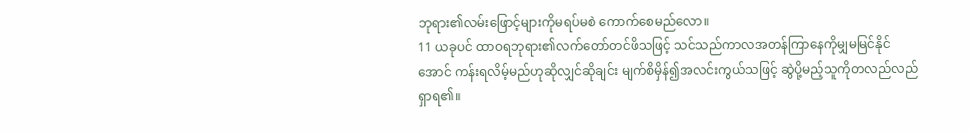ဘုရား၏လမ်းဖြောင့်များကိုမရပ်မစဲ ကောက်စေမည်လော။
11 ယခုပင် ထာဝရဘုရား၏လက်တော်တင်ဖိသဖြင့် သင်သည်ကာလအတန်ကြာနေကိုမျှမမြင်နိုင်အောင် ကန်းရလိမ့်မည်ဟုဆိုလျှင်ဆိုချင်း မျက်စိမှိန်၍အလင်းကွယ်သဖြင့် ဆွဲပို့မည့်သူကိုတလည်လည်ရှာရ၏။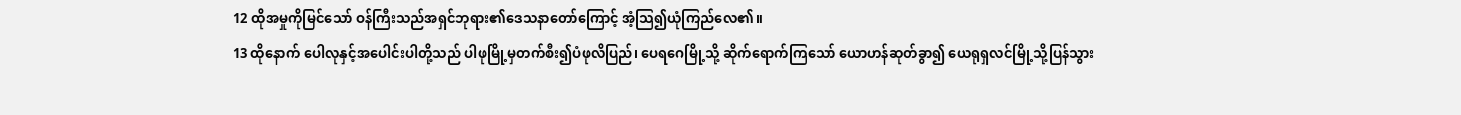12 ထိုအမှုကိုမြင်သော် ဝန်ကြီးသည်အရှင်ဘုရား၏ဒေသနာတော်ကြောင့် အံ့သြ၍ယုံကြည်လေ၏။
13 ထိုနောက် ပေါလုနှင့်အပေါင်းပါတို့သည် ပါဖုမြို့မှတက်စီး၍ပံဖုလိပြည်၊ ပေရဂေမြို့သို့ ဆိုက်ရောက်ကြသော် ယောဟန်ဆုတ်ခွာ၍ ယေရုရှလင်မြို့သို့ပြန်သွား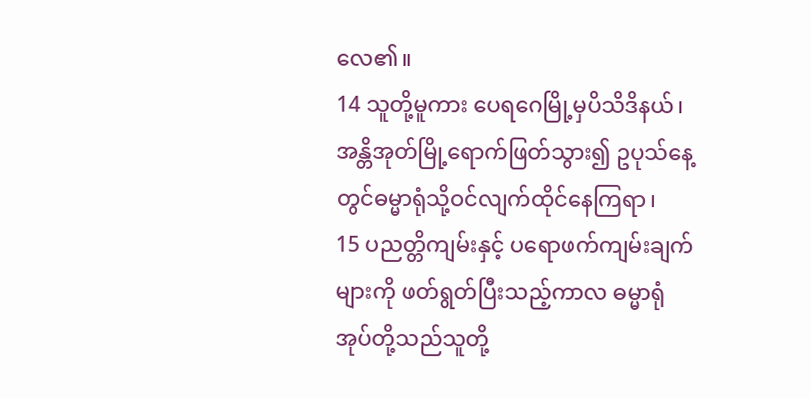လေ၏။
14 သူတို့မူကား ပေရဂေမြို့မှပိသိဒိနယ်၊ အန္တိအုတ်မြို့ရောက်ဖြတ်သွား၍ ဥပုသ်နေ့တွင်ဓမ္မာရုံသို့ဝင်လျက်ထိုင်နေကြရာ၊
15 ပညတ္တိကျမ်းနှင့် ပရောဖက်ကျမ်းချက်များကို ဖတ်ရွတ်ပြီးသည့်ကာလ ဓမ္မာရုံအုပ်တို့သည်သူတို့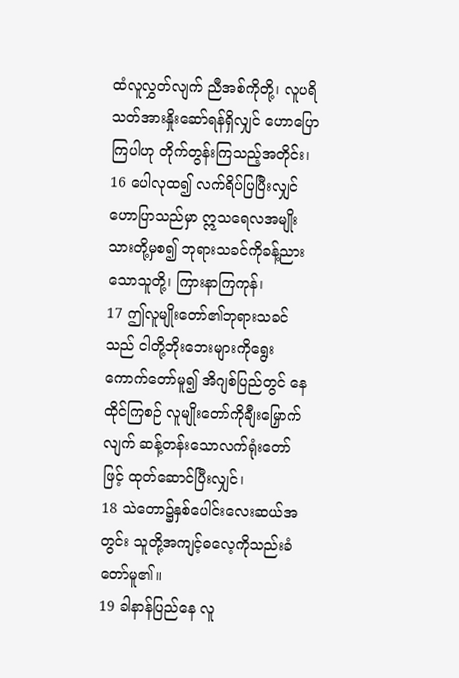ထံလူလွှတ်လျက် ညီအစ်ကိုတို့၊ လူပရိသတ်အားနှိုးဆော်ရန်ရှိလျှင် ဟောပြောကြပါဟု တိုက်တွန်းကြသည့်အတိုင်း၊
16 ပေါလုထ၍ လက်ရိပ်ပြပြီးလျှင်ဟောပြာသည်မှာ ဣသရေလအမျိုးသားတို့မှစ၍ ဘုရားသခင်ကိုခန့်ညားသောသူတို့၊ ကြားနာကြကုန်၊
17 ဤလူမျိုးတော်၏ဘုရားသခင်သည် ငါတို့ဘိုးဘေးများကိုရွေးကောက်တော်မူ၍ အိဂျစ်ပြည်တွင် နေထိုင်ကြစဉ် လူမျိုးတော်ကိုချီးမြှောက်လျက် ဆန့်တန်းသောလက်ရုံးတော်ဖြင့် ထုတ်ဆောင်ပြီးလျှင်၊
18 သဲတော၌နှစ်ပေါင်းလေးဆယ်အတွင်း သူတို့အကျင့်ဓလေ့ကိုသည်းခံတော်မူ၏။
19 ခါနာန်ပြည်နေ လူ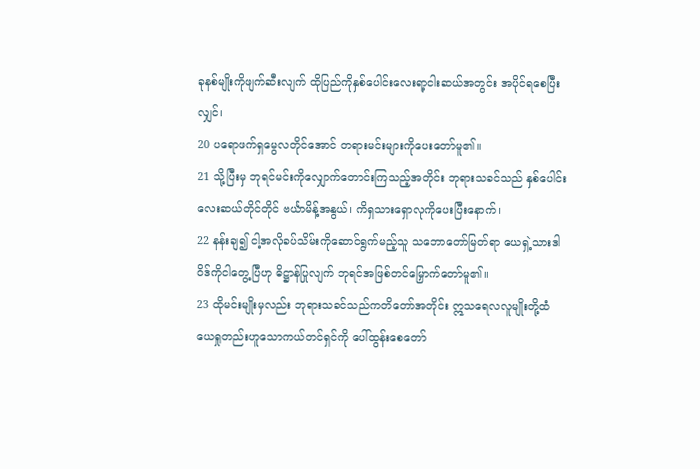ခုနစ်မျိုးကိုဖျက်ဆီးလျက် ထိုပြည်ကိုနှစ်ပေါင်းလေးရာ့ငါးဆယ်အတွင်း အပိုင်ရစေပြီးလျှင်၊
20 ပရောဖက်ရှမွေလတိုင်အောင် တရားမင်းများကိုပေးတော်မူ၏။
21 သို့ပြီးမှ ဘုရင်မင်းကိုလျှောက်တောင်းကြသည့်အတိုင်း ဘုရားသခင်သည် နှစ်ပေါင်းလေးဆယ်တိုင်တိုင် ဗင်္ယာမိန့်အနွယ်၊ ကိရှသားရှောလုကိုပေးပြီးနောက်၊
22 နန်းချ၍ ငါ့အလိုခပ်သိမ်းကိုဆောင်ရွက်မည့်သူ သဘောတော်မြတ်ရာ ယေရှဲ့သားဒါဝိဒ်ကိုငါတွေ့ပြီဟု ဓိဋ္ဌာန်ပြုလျက် ဘုရင်အဖြစ်တင်မြှောက်တော်မူ၏။
23 ထိုမင်းမျိုးမှလည်း ဘုရားသခင်သည်ကတိတော်အတိုင်း ဣသရေလလူမျိုးတို့ထံ ယေရှုတည်းဟူသောကယ်တင်ရှင်ကို ပေါ်ထွန်းစေတော်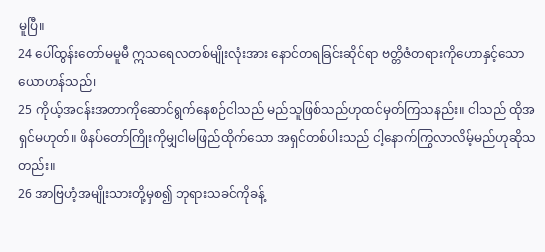မူပြီ။
24 ပေါ်ထွန်းတော်မမူမီ ဣသရေလတစ်မျိုးလုံးအား နောင်တရခြင်းဆိုင်ရာ ဗတ္တိဇံတရားကိုဟောနှင့်သောယောဟန်သည်၊
25 ကိုယ့်အငန်းအတာကိုဆောင်ရွက်နေစဉ်ငါသည် မည်သူဖြစ်သည်ဟုထင်မှတ်ကြသနည်း။ ငါသည် ထိုအရှင်မဟုတ်။ ဖိနပ်တော်ကြိုးကိုမျှငါမဖြည်ထိုက်သော အရှင်တစ်ပါးသည် ငါ့နောက်ကြွလာလိမ့်မည်ဟုဆိုသတည်း။
26 အာဗြဟံ့အမျိုးသားတို့မှစ၍ ဘုရားသခင်ကိုခန့်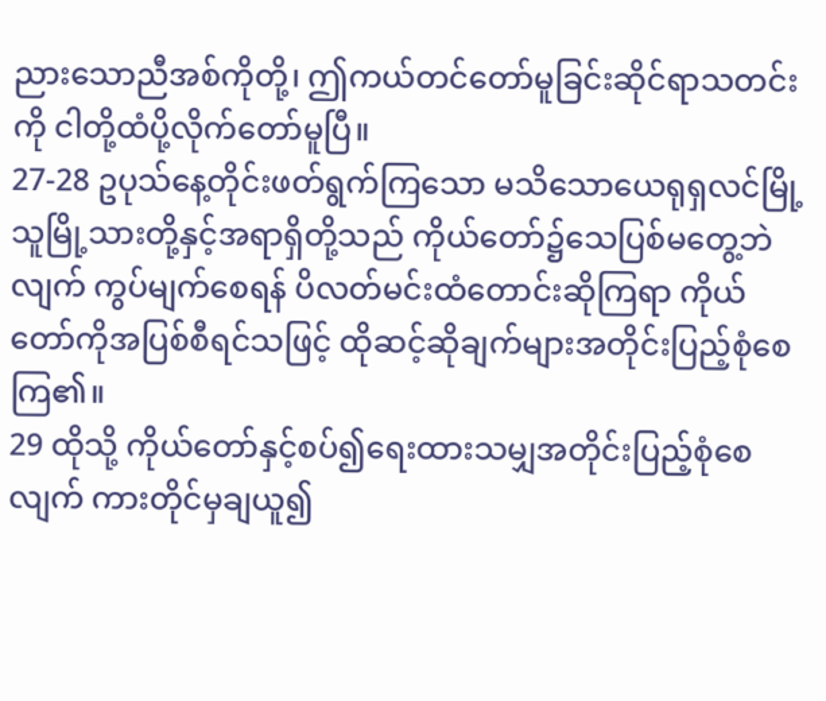ညားသောညီအစ်ကိုတို့၊ ဤကယ်တင်တော်မူခြင်းဆိုင်ရာသတင်းကို ငါတို့ထံပို့လိုက်တော်မူပြီ။
27-28 ဥပုသ်နေ့တိုင်းဖတ်ရွက်ကြသော မသိသောယေရုရှလင်မြို့သူမြို့သားတို့နှင့်အရာရှိတို့သည် ကိုယ်တော်၌သေပြစ်မတွေ့ဘဲလျက် ကွပ်မျက်စေရန် ပိလတ်မင်းထံတောင်းဆိုကြရာ ကိုယ်တော်ကိုအပြစ်စီရင်သဖြင့် ထိုဆင့်ဆိုချက်များအတိုင်းပြည့်စုံစေကြ၏။
29 ထိုသို့ ကိုယ်တော်နှင့်စပ်၍ရေးထားသမျှအတိုင်းပြည့်စုံစေလျက် ကားတိုင်မှချယူ၍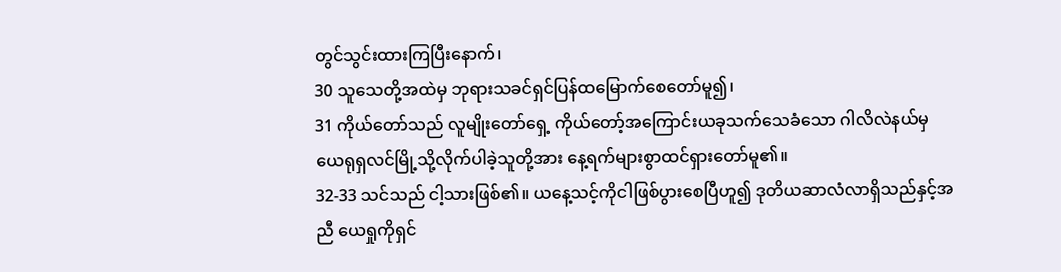တွင်သွင်းထားကြပြီးနောက်၊
30 သူသေတို့အထဲမှ ဘုရားသခင်ရှင်ပြန်ထမြောက်စေတော်မူ၍၊
31 ကိုယ်တော်သည် လူမျိုးတော်ရှေ့ ကိုယ်တော့်အကြောင်းယခုသက်သေခံသော ဂါလိလဲနယ်မှ ယေရုရှလင်မြို့သို့လိုက်ပါခဲ့သူတို့အား နေ့ရက်များစွာထင်ရှားတော်မူ၏။
32-33 သင်သည် ငါ့သားဖြစ်၏။ ယနေ့သင့်ကိုငါဖြစ်ပွားစေပြီဟူ၍ ဒုတိယဆာလံလာရှိသည်နှင့်အညီ ယေရှုကိုရှင်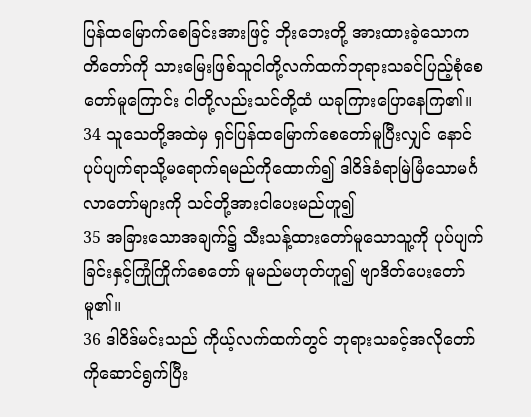ပြန်ထမြောက်စေခြင်းအားဖြင့် ဘိုးဘေးတို့ အားထားခဲ့သောကတိတော်ကို သားမြေးဖြစ်သူငါတို့လက်ထက်ဘုရားသခင်ပြည့်စုံစေတော်မူကြောင်း ငါတို့လည်းသင်တို့ထံ ယခုကြားပြောနေကြ၏။
34 သူသေတို့အထဲမှ ရှင်ပြန်ထမြောက်စေတော်မူပြီးလျှင် နောင်ပုပ်ပျက်ရာသို့မရောက်ရမည်ကိုထောက်၍ ဒါဝိဒ်ခံရာမြဲမြံသောမင်္ဂလာတော်များကို သင်တို့အားငါပေးမည်ဟူ၍
35 အခြားသောအချက်၌ သီးသန့်ထားတော်မူသောသူ့ကို ပုပ်ပျက်ခြင်းနှင့်ကြုံကြိုက်စေတော် မူမည်မဟုတ်ဟူ၍ ဗျာဒိတ်ပေးတော်မူ၏။
36 ဒါဝိဒ်မင်းသည် ကိုယ့်လက်ထက်တွင် ဘုရားသခင့်အလိုတော်ကိုဆောင်ရွက်ပြီး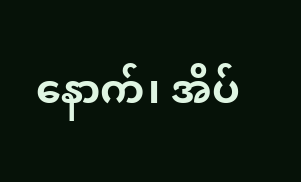နောက်၊ အိပ်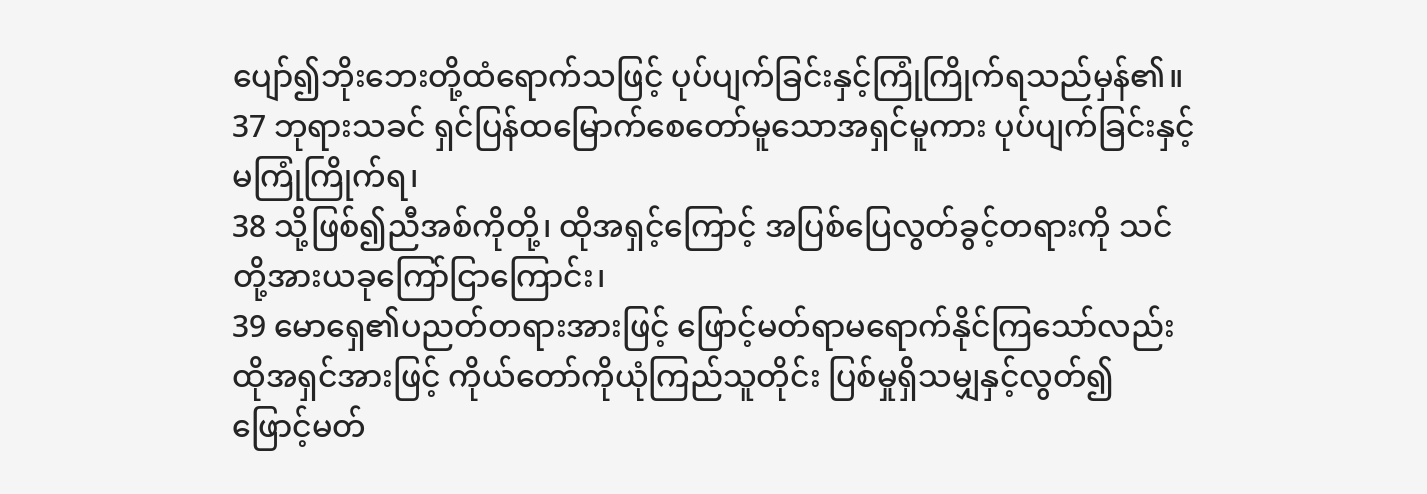ပျော်၍ဘိုးဘေးတို့ထံရောက်သဖြင့် ပုပ်ပျက်ခြင်းနှင့်ကြုံကြိုက်ရသည်မှန်၏။
37 ဘုရားသခင် ရှင်ပြန်ထမြောက်စေတော်မူသောအရှင်မူကား ပုပ်ပျက်ခြင်းနှင့်မကြုံကြိုက်ရ၊
38 သို့ဖြစ်၍ညီအစ်ကိုတို့၊ ထိုအရှင့်ကြောင့် အပြစ်ပြေလွတ်ခွင့်တရားကို သင်တို့အားယခုကြော်ငြာကြောင်း၊
39 မောရှေ၏ပညတ်တရားအားဖြင့် ဖြောင့်မတ်ရာမရောက်နိုင်ကြသော်လည်း ထိုအရှင်အားဖြင့် ကိုယ်တော်ကိုယုံကြည်သူတိုင်း ပြစ်မှုရှိသမျှနှင့်လွတ်၍ ဖြောင့်မတ်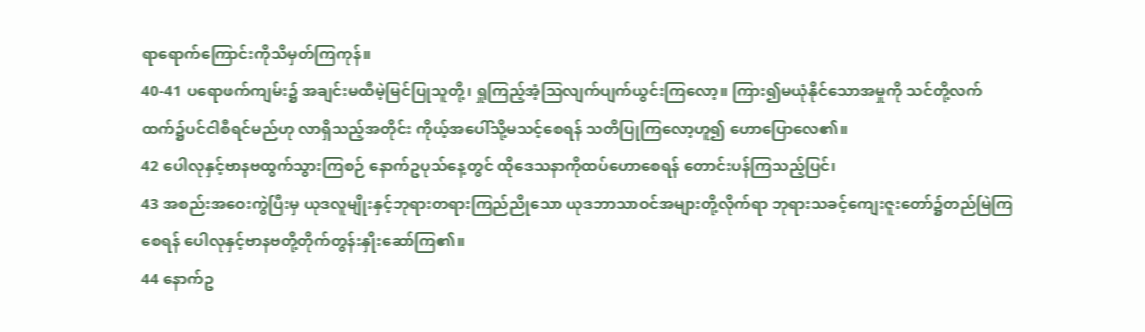ရာရောက်ကြောင်းကိုသိမှတ်ကြကုန်။
40-41 ပရောဖက်ကျမ်း၌ အချင်းမထီမဲ့မြင်ပြုသူတို့၊ ရှုကြည့်အံ့သြလျက်ပျက်ယွင်းကြလော့။ ကြား၍မယုံနိုင်သောအမှုကို သင်တို့လက်ထက်၌ပင်ငါစီရင်မည်ဟု လာရှိသည့်အတိုင်း ကိုယ့်အပေါ်သို့မသင့်စေရန် သတိပြုကြလော့ဟူ၍ ဟောပြောလေ၏။
42 ပေါလုနှင့်ဗာနဗထွက်သွားကြစဉ် နောက်ဥပုသ်နေ့တွင် ထိုဒေသနာကိုထပ်ဟောစေရန် တောင်းပန်ကြသည့်ပြင်၊
43 အစည်းအဝေးကွဲပြီးမှ ယုဒလူမျိုးနှင့်ဘုရားတရားကြည်ညိုသော ယုဒဘာသာဝင်အများတို့လိုက်ရာ ဘုရားသခင့်ကျေးဇူးတော်၌တည်မြဲကြစေရန် ပေါလုနှင့်ဗာနဗတို့တိုက်တွန်းနှိုးဆော်ကြ၏။
44 နောက်ဥ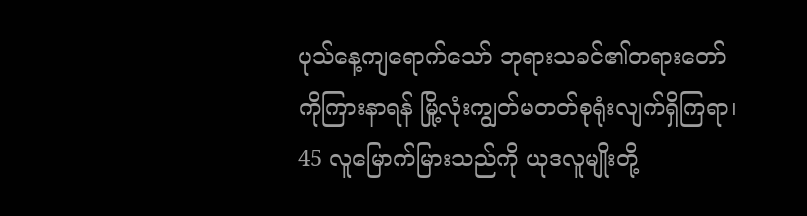ပုသ်နေ့ကျရောက်သော် ဘုရားသခင်၏တရားတော်ကိုကြားနာရန် မြို့လုံးကျွတ်မတတ်စုရုံးလျက်ရှိကြရာ၊
45 လူမြောက်မြားသည်ကို ယုဒလူမျိုးတို့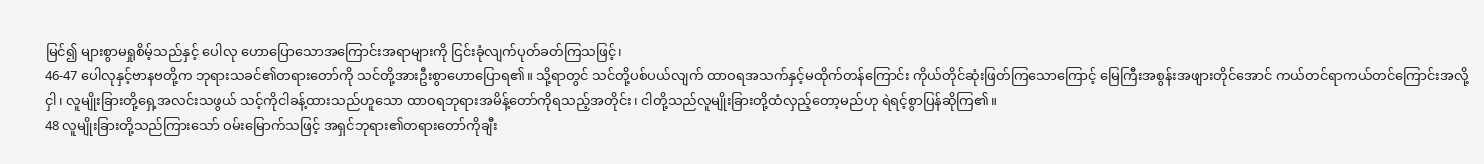မြင်၍ များစွာမရှုစိမ့်သည်နှင့် ပေါလု ဟောပြောသောအကြောင်းအရာများကို ငြင်းခုံလျက်ပုတ်ခတ်ကြသဖြင့်၊
46-47 ပေါလုနှင့်ဗာနဗတို့က ဘုရားသခင်၏တရားတော်ကို သင်တို့အားဦးစွာဟောပြောရ၏။ သို့ရာတွင် သင်တို့ပစ်ပယ်လျက် ထာဝရအသက်နှင့်မထိုက်တန်ကြောင်း ကိုယ်တိုင်ဆုံးဖြတ်ကြသောကြောင့် မြေကြီးအစွန်းအဖျားတိုင်အောင် ကယ်တင်ရာကယ်တင်ကြောင်းအလို့ငှါ၊ လူမျိုးခြားတို့ရှေ့အလင်းသဖွယ် သင့်ကိုငါခန့်ထားသည်ဟူသော ထာဝရဘုရားအမိန့်တော်ကိုရသည့်အတိုင်း၊ ငါတို့သည်လူမျိုးခြားတို့ထံလှည့်တော့မည်ဟု ရဲရင့်စွာပြန်ဆိုကြ၏။
48 လူမျိုးခြားတို့သည်ကြားသော် ဝမ်းမြောက်သဖြင့် အရှင်ဘုရား၏တရားတော်ကိုချီး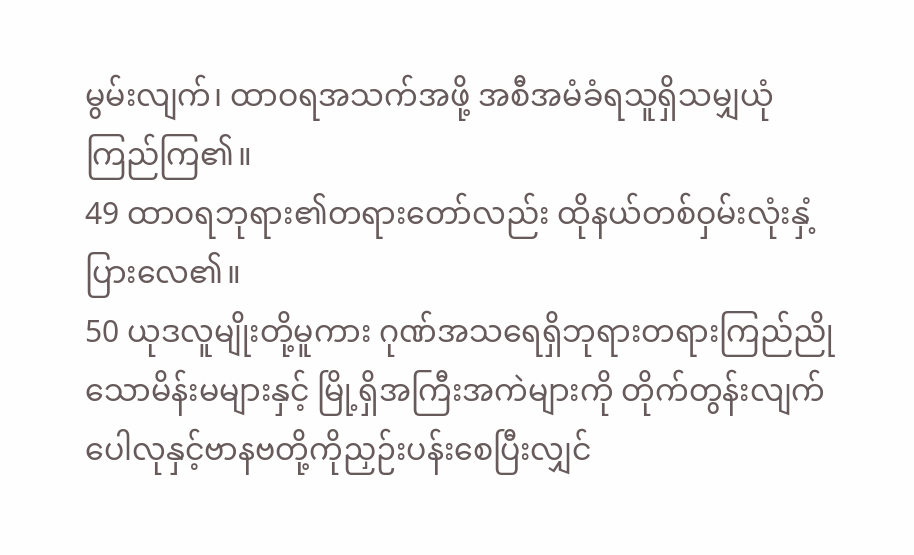မွမ်းလျက်၊ ထာဝရအသက်အဖို့ အစီအမံခံရသူရှိသမျှယုံကြည်ကြ၏။
49 ထာဝရဘုရား၏တရားတော်လည်း ထိုနယ်တစ်ဝှမ်းလုံးနှံ့ပြားလေ၏။
50 ယုဒလူမျိုးတို့မူကား ဂုဏ်အသရေရှိဘုရားတရားကြည်ညိုသောမိန်းမများနှင့် မြို့ရှိအကြီးအကဲများကို တိုက်တွန်းလျက် ပေါလုနှင့်ဗာနဗတို့ကိုညှဉ်းပန်းစေပြီးလျှင်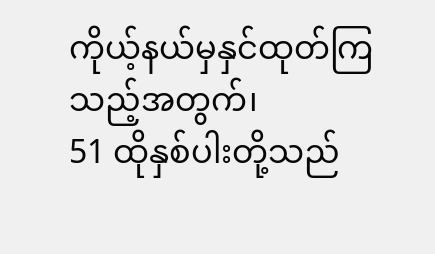ကိုယ့်နယ်မှနှင်ထုတ်ကြသည့်အတွက်၊
51 ထိုနှစ်ပါးတို့သည်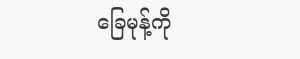ခြေမုန့်ကို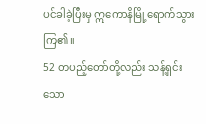ပင်ခါခဲ့ပြီးမှ ဣကောနိမြို့ရောက်သွားကြ၏။
52 တပည့်တော်တို့လည်း သန့်ရှင်းသော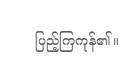ပြည့်ကြကုန်၏။